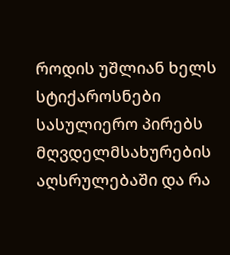როდის უშლიან ხელს სტიქაროსნები სასულიერო პირებს მღვდელმსახურების აღსრულებაში და რა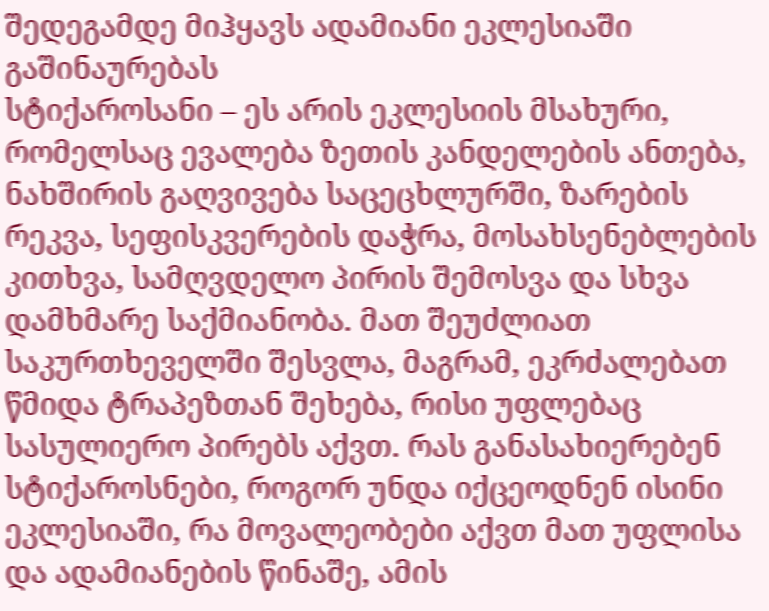შედეგამდე მიჰყავს ადამიანი ეკლესიაში გაშინაურებას
სტიქაროსანი – ეს არის ეკლესიის მსახური, რომელსაც ევალება ზეთის კანდელების ანთება, ნახშირის გაღვივება საცეცხლურში, ზარების რეკვა, სეფისკვერების დაჭრა, მოსახსენებლების კითხვა, სამღვდელო პირის შემოსვა და სხვა დამხმარე საქმიანობა. მათ შეუძლიათ საკურთხეველში შესვლა, მაგრამ, ეკრძალებათ წმიდა ტრაპეზთან შეხება, რისი უფლებაც სასულიერო პირებს აქვთ. რას განასახიერებენ სტიქაროსნები, როგორ უნდა იქცეოდნენ ისინი ეკლესიაში, რა მოვალეობები აქვთ მათ უფლისა და ადამიანების წინაშე, ამის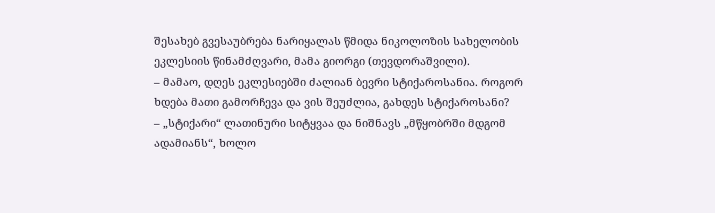შესახებ გვესაუბრება ნარიყალას წმიდა ნიკოლოზის სახელობის ეკლესიის წინამძღვარი, მამა გიორგი (თევდორაშვილი).
– მამაო, დღეს ეკლესიებში ძალიან ბევრი სტიქაროსანია. როგორ ხდება მათი გამორჩევა და ვის შეუძლია, გახდეს სტიქაროსანი?
– „სტიქარი“ ლათინური სიტყვაა და ნიშნავს „მწყობრში მდგომ ადამიანს“, ხოლო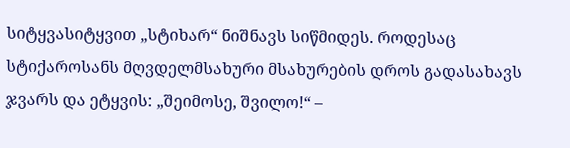სიტყვასიტყვით „სტიხარ“ ნიშნავს სიწმიდეს. როდესაც სტიქაროსანს მღვდელმსახური მსახურების დროს გადასახავს ჯვარს და ეტყვის: „შეიმოსე, შვილო!“ –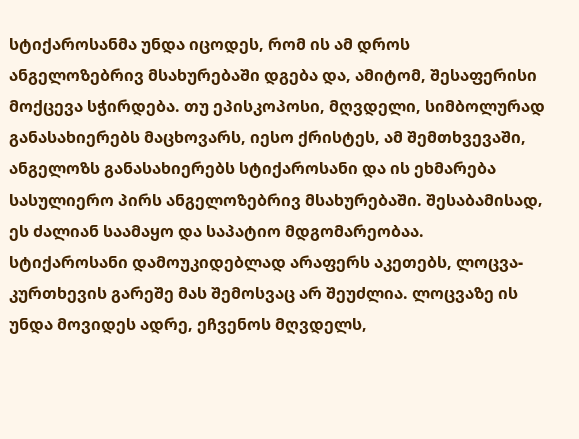სტიქაროსანმა უნდა იცოდეს, რომ ის ამ დროს ანგელოზებრივ მსახურებაში დგება და, ამიტომ, შესაფერისი მოქცევა სჭირდება. თუ ეპისკოპოსი, მღვდელი, სიმბოლურად განასახიერებს მაცხოვარს, იესო ქრისტეს, ამ შემთხვევაში, ანგელოზს განასახიერებს სტიქაროსანი და ის ეხმარება სასულიერო პირს ანგელოზებრივ მსახურებაში. შესაბამისად‚ ეს ძალიან საამაყო და საპატიო მდგომარეობაა. სტიქაროსანი დამოუკიდებლად არაფერს აკეთებს, ლოცვა-კურთხევის გარეშე მას შემოსვაც არ შეუძლია. ლოცვაზე ის უნდა მოვიდეს ადრე, ეჩვენოს მღვდელს,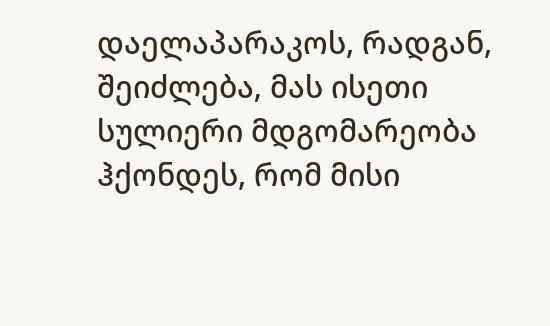დაელაპარაკოს, რადგან, შეიძლება‚ მას ისეთი სულიერი მდგომარეობა ჰქონდეს, რომ მისი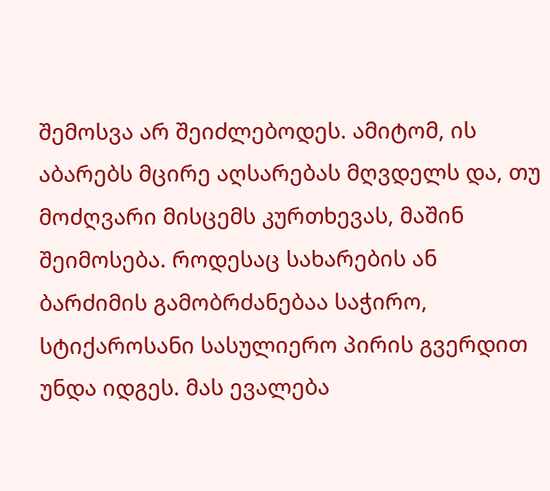შემოსვა არ შეიძლებოდეს. ამიტომ, ის აბარებს მცირე აღსარებას მღვდელს და, თუ მოძღვარი მისცემს კურთხევას, მაშინ შეიმოსება. როდესაც სახარების ან ბარძიმის გამობრძანებაა საჭირო, სტიქაროსანი სასულიერო პირის გვერდით უნდა იდგეს. მას ევალება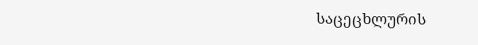საცეცხლურის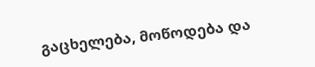გაცხელება, მოწოდება და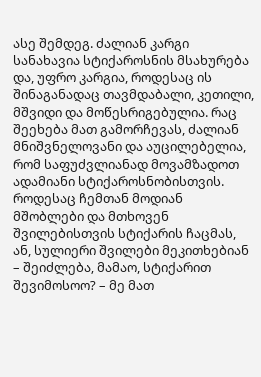ასე შემდეგ. ძალიან კარგი სანახავია სტიქაროსნის მსახურება და, უფრო კარგია, როდესაც ის შინაგანადაც თავმდაბალი, კეთილი, მშვიდი და მოწესრიგებულია. რაც შეეხება მათ გამორჩევას, ძალიან მნიშვნელოვანი და აუცილებელია, რომ საფუძვლიანად მოვამზადოთ ადამიანი სტიქაროსნობისთვის. როდესაც ჩემთან მოდიან მშობლები და მთხოვენ შვილებისთვის სტიქარის ჩაცმას, ან, სულიერი შვილები მეკითხებიან – შეიძლება‚ მამაო, სტიქარით შევიმოსოო? – მე მათ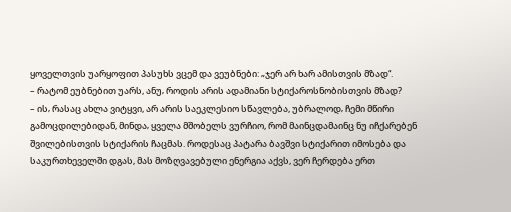ყოველთვის უარყოფით პასუხს ვცემ და ვეუბნები: „ჯერ არ ხარ ამისთვის მზად“.
– რატომ ეუბნებით უარს, ანუ‚ როდის არის ადამიანი სტიქაროსნობისთვის მზად?
– ის‚ რასაც ახლა ვიტყვი, არ არის საეკლესიო სწავლება, უბრალოდ‚ ჩემი მწირი გამოცდილებიდან, მინდა‚ ყველა მშობელს ვურჩიო, რომ მაინცდამაინც ნუ იჩქარებენ შვილებისთვის სტიქარის ჩაცმას. როდესაც პატარა ბავშვი სტიქარით იმოსება და საკურთხეველში დგას, მას მოზღვავებული ენერგია აქვს, ვერ ჩერდება ერთ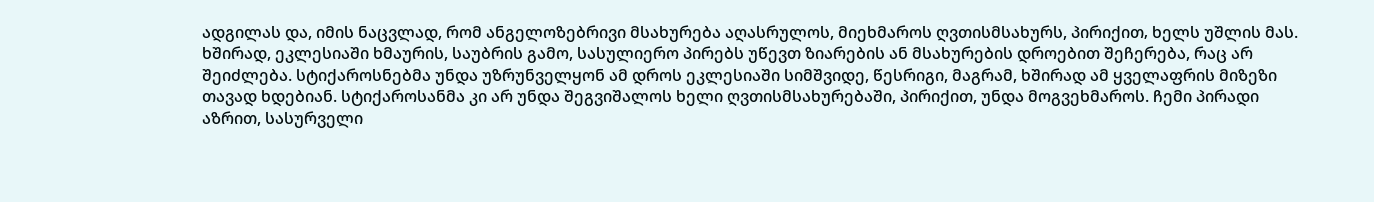ადგილას და, იმის ნაცვლად, რომ ანგელოზებრივი მსახურება აღასრულოს, მიეხმაროს ღვთისმსახურს, პირიქით‚ ხელს უშლის მას. ხშირად, ეკლესიაში ხმაურის, საუბრის გამო, სასულიერო პირებს უწევთ ზიარების ან მსახურების დროებით შეჩერება, რაც არ შეიძლება. სტიქაროსნებმა უნდა უზრუნველყონ ამ დროს ეკლესიაში სიმშვიდე, წესრიგი, მაგრამ, ხშირად ამ ყველაფრის მიზეზი თავად ხდებიან. სტიქაროსანმა კი არ უნდა შეგვიშალოს ხელი ღვთისმსახურებაში, პირიქით, უნდა მოგვეხმაროს. ჩემი პირადი აზრით, სასურველი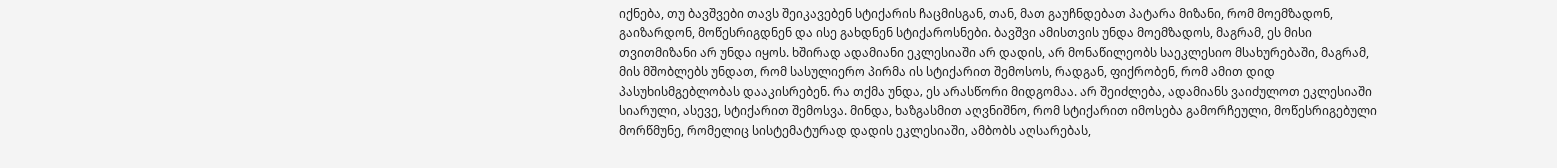იქნება, თუ ბავშვები თავს შეიკავებენ სტიქარის ჩაცმისგან, თან, მათ გაუჩნდებათ პატარა მიზანი, რომ მოემზადონ, გაიზარდონ, მოწესრიგდნენ და ისე გახდნენ სტიქაროსნები. ბავშვი ამისთვის უნდა მოემზადოს, მაგრამ, ეს მისი თვითმიზანი არ უნდა იყოს. ხშირად ადამიანი ეკლესიაში არ დადის, არ მონაწილეობს საეკლესიო მსახურებაში, მაგრამ, მის მშობლებს უნდათ, რომ სასულიერო პირმა ის სტიქარით შემოსოს, რადგან, ფიქრობენ, რომ ამით დიდ პასუხისმგებლობას დააკისრებენ. რა თქმა უნდა‚ ეს არასწორი მიდგომაა. არ შეიძლება, ადამიანს ვაიძულოთ ეკლესიაში სიარული, ასევე, სტიქარით შემოსვა. მინდა, ხაზგასმით აღვნიშნო, რომ სტიქარით იმოსება გამორჩეული, მოწესრიგებული მორწმუნე, რომელიც სისტემატურად დადის ეკლესიაში, ამბობს აღსარებას,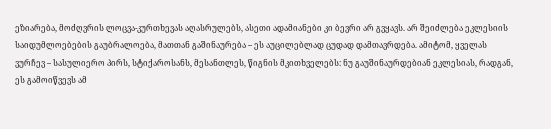ეზიარება, მოძღვრის ლოცვა-კურთხევას აღასრულებს, ასეთი ადამიანები კი ბევრი არ გვყავს. არ შეიძლება ეკლესიის საიდუმლოებების გაუბრალოება, მათთან გაშინაურება – ეს აუცილებლად ცუდად დამთავრდება. ამიტომ, ყველას ვურჩევ – სასულიერო პირს, სტიქაროსანს, მესანთლეს, წიგნის მკითხველებს: ნუ გაუშინაურდებიან ეკლესიას, რადგან, ეს გამოიწვევს ამ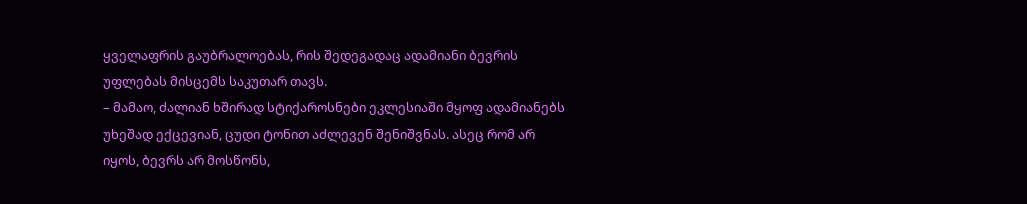ყველაფრის გაუბრალოებას, რის შედეგადაც ადამიანი ბევრის უფლებას მისცემს საკუთარ თავს.
– მამაო, ძალიან ხშირად სტიქაროსნები ეკლესიაში მყოფ ადამიანებს უხეშად ექცევიან, ცუდი ტონით აძლევენ შენიშვნას. ასეც რომ არ იყოს, ბევრს არ მოსწონს,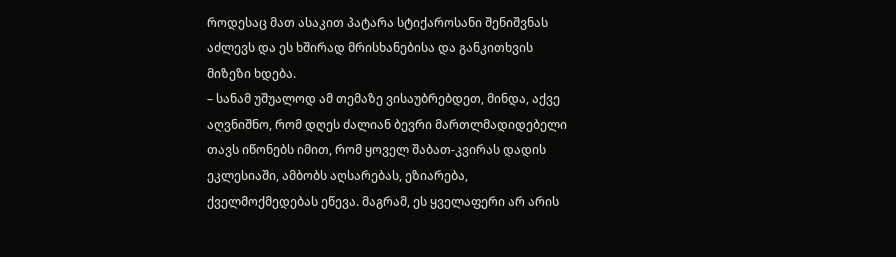როდესაც მათ ასაკით პატარა სტიქაროსანი შენიშვნას აძლევს და ეს ხშირად მრისხანებისა და განკითხვის მიზეზი ხდება.
– სანამ უშუალოდ ამ თემაზე ვისაუბრებდეთ, მინდა, აქვე აღვნიშნო, რომ დღეს ძალიან ბევრი მართლმადიდებელი თავს იწონებს იმით, რომ ყოველ შაბათ-კვირას დადის ეკლესიაში, ამბობს აღსარებას, ეზიარება, ქველმოქმედებას ეწევა. მაგრამ, ეს ყველაფერი არ არის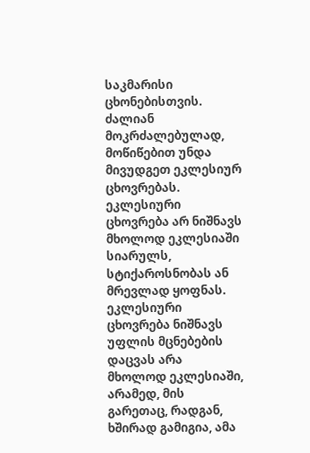საკმარისი ცხონებისთვის. ძალიან მოკრძალებულად, მოწიწებით უნდა მივუდგეთ ეკლესიურ ცხოვრებას. ეკლესიური ცხოვრება არ ნიშნავს მხოლოდ ეკლესიაში სიარულს, სტიქაროსნობას ან მრევლად ყოფნას. ეკლესიური ცხოვრება ნიშნავს უფლის მცნებების დაცვას არა მხოლოდ ეკლესიაში, არამედ, მის გარეთაც, რადგან, ხშირად გამიგია, ამა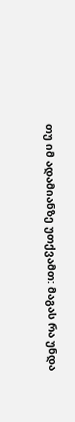თუ იმ ადამიანზე უთქვამთ: მაგას რა უნდა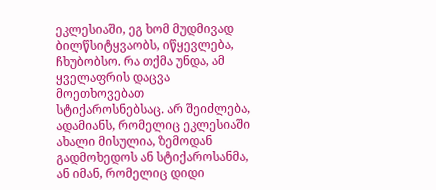ეკლესიაში, ეგ ხომ მუდმივად ბილწსიტყვაობს, იწყევლება, ჩხუბობსო. რა თქმა უნდა‚ ამ ყველაფრის დაცვა მოეთხოვებათ სტიქაროსნებსაც. არ შეიძლება‚ ადამიანს, რომელიც ეკლესიაში ახალი მისულია, ზემოდან გადმოხედოს ან სტიქაროსანმა, ან იმან‚ რომელიც დიდი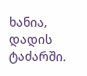ხანია‚ დადის ტაძარში.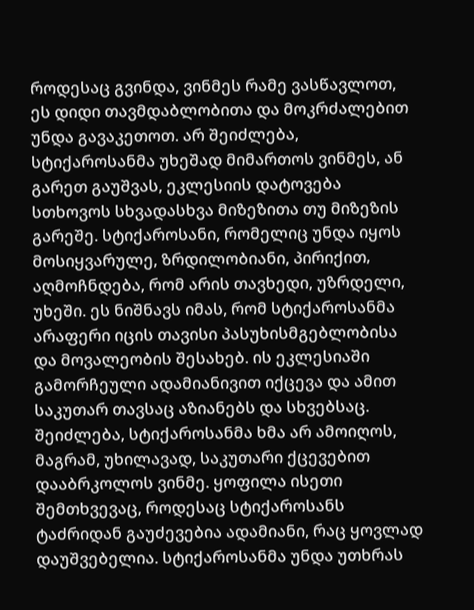როდესაც გვინდა, ვინმეს რამე ვასწავლოთ, ეს დიდი თავმდაბლობითა და მოკრძალებით უნდა გავაკეთოთ. არ შეიძლება, სტიქაროსანმა უხეშად მიმართოს ვინმეს, ან გარეთ გაუშვას, ეკლესიის დატოვება სთხოვოს სხვადასხვა მიზეზითა თუ მიზეზის გარეშე. სტიქაროსანი, რომელიც უნდა იყოს მოსიყვარულე, ზრდილობიანი, პირიქით‚ აღმოჩნდება, რომ არის თავხედი, უზრდელი, უხეში. ეს ნიშნავს იმას, რომ სტიქაროსანმა არაფერი იცის თავისი პასუხისმგებლობისა და მოვალეობის შესახებ. ის ეკლესიაში გამორჩეული ადამიანივით იქცევა და ამით საკუთარ თავსაც აზიანებს და სხვებსაც. შეიძლება, სტიქაროსანმა ხმა არ ამოიღოს, მაგრამ, უხილავად, საკუთარი ქცევებით დააბრკოლოს ვინმე. ყოფილა ისეთი შემთხვევაც, როდესაც სტიქაროსანს ტაძრიდან გაუძევებია ადამიანი, რაც ყოვლად დაუშვებელია. სტიქაროსანმა უნდა უთხრას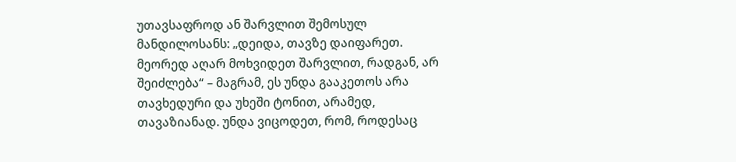უთავსაფროდ ან შარვლით შემოსულ მანდილოსანს: „დეიდა, თავზე დაიფარეთ. მეორედ აღარ მოხვიდეთ შარვლით, რადგან, არ შეიძლება“ – მაგრამ, ეს უნდა გააკეთოს არა თავხედური და უხეში ტონით, არამედ, თავაზიანად. უნდა ვიცოდეთ, რომ‚ როდესაც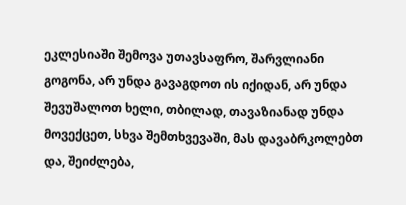ეკლესიაში შემოვა უთავსაფრო, შარვლიანი გოგონა, არ უნდა გავაგდოთ ის იქიდან, არ უნდა შევუშალოთ ხელი, თბილად, თავაზიანად უნდა მოვექცეთ, სხვა შემთხვევაში, მას დავაბრკოლებთ და, შეიძლება,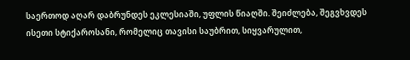საერთოდ აღარ დაბრუნდეს ეკლესიაში, უფლის წიაღში. შეიძლება, შეგვხვდეს ისეთი სტიქაროსანი, რომელიც თავისი საუბრით, სიყვარულით,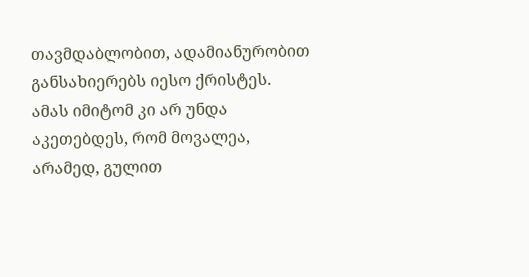თავმდაბლობით, ადამიანურობით განსახიერებს იესო ქრისტეს. ამას იმიტომ კი არ უნდა აკეთებდეს, რომ მოვალეა, არამედ, გულით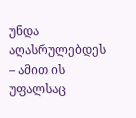უნდა აღასრულებდეს – ამით ის უფალსაც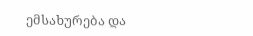ემსახურება და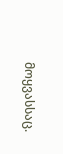მოყვასსაც.